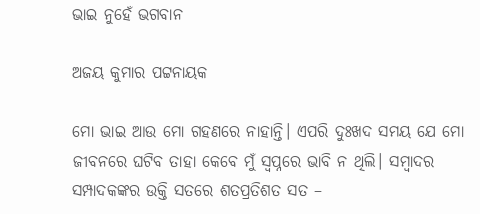ଭାଇ ନୁହେଁ ଭଗବାନ

ଅଜୟ କୁମାର ପଟ୍ଟନାୟକ

ମୋ ଭାଇ ଆଉ ମୋ ଗହଣରେ ନାହାନ୍ତି। ଏପରି ଦୁଃଖଦ ସମୟ ଯେ ମୋ ଜୀବନରେ ଘଟିବ ତାହା କେବେ ମୁଁ ସ୍ବପ୍ନରେ ଭାବି ନ ଥିଲି। ସମ୍ବାଦର ସମ୍ପାଦକଙ୍କର ଉକ୍ତି ସତରେ ଶତପ୍ରତିଶତ ସତ –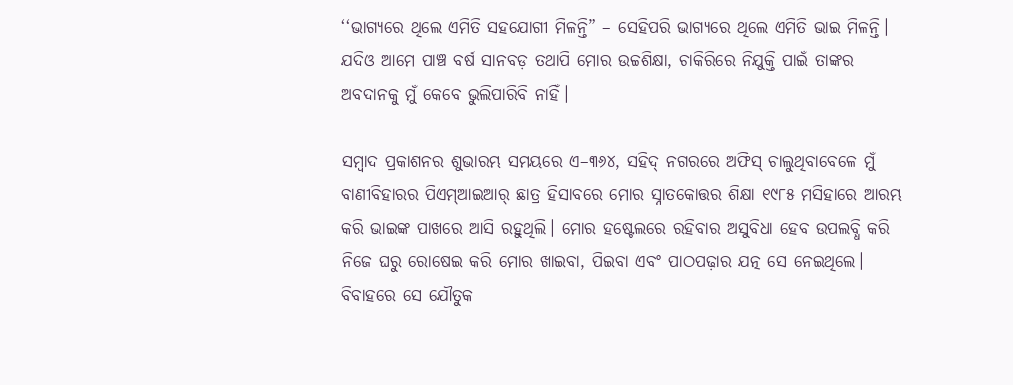‘‘ଭାଗ୍ୟରେ ଥିଲେ ଏମିତି ସହଯୋଗୀ ମିଳନ୍ତି” – ସେହିପରି ଭାଗ୍ୟରେ ଥିଲେ ଏମିତି ଭାଇ ମିଳନ୍ତି। ଯଦିଓ ଆମେ ପା‌ଞ୍ଚ ବର୍ଷ ସାନବଡ଼ ତଥାପି ମୋର ଉଚ୍ଚଶିକ୍ଷା, ଚାକିରିରେ ନିଯୁକ୍ତି ପାଇଁ ତାଙ୍କର ଅବଦାନକୁ ମୁଁ କେବେ ଭୁଲିପାରିବି ନାହିଁ।

ସମ୍ବାଦ ପ୍ରକାଶନର ଶୁଭାରମ୍ଭ ସମୟରେ ଏ–୩୬୪, ସହିଦ୍‌ ନଗରରେ ଅଫିସ୍‌ ଚାଲୁଥିବାବେଳେ ମୁଁ ବାଣୀବିହାରର ପିଏମ୍ଆଇଆର୍ ଛାତ୍ର ହିସାବରେ ମୋର ସ୍ନାତକୋତ୍ତର ଶିକ୍ଷା ୧୯୮୫ ମସିହାରେ ଆରମ୍ଭ କରି ଭାଇଙ୍କ ପାଖରେ ଆସି ରହୁଥିଲି। ମୋର ହଷ୍ଟେଲରେ ରହିବାର ଅସୁବିଧା ହେବ ଉପଲବ୍ଧି କରି ନିଜେ ଘରୁ ରୋଷେଇ କରି ମୋର ଖାଇବା, ପିଇବା ଏବଂ ପାଠପଢ଼ାର ଯତ୍ନ ସେ ନେଇଥିଲେ। ବିବାହରେ ସେ ଯୌତୁକ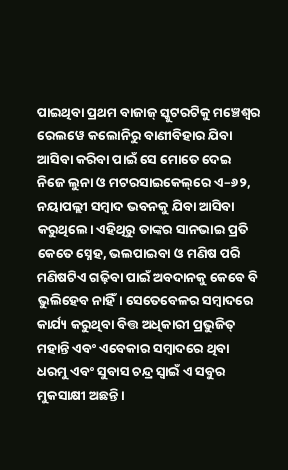ପାଇଥିବା ପ୍ରଥମ ବାଜାଜ୍ ସ୍କୁଟରଟିକୁ ମଞ୍ଚେଶ୍ବର ରେଲୱେ କଲୋନିରୁ ବାଣୀବିହାର ଯିବା ଆସିବା କରିବା ପାଇଁ ସେ ମୋତେ ଦେଇ ନିଜେ ଲୁନା ଓ ମଟରସାଇକେଲ୍‌ରେ ଏ–୬୨, ନୟାପଲ୍ଲୀ ସମ୍ବାଦ ଭବନକୁ ଯିବା ଆସିବା କରୁଥିଲେ। ଏହିଥିରୁ ତାଙ୍କର ସାନଭାଇ ପ୍ରତି କେତେ ସ୍ନେହ, ଭଲପାଇବା ଓ ମଣିଷ ପରି ମଣିଷଟିଏ ଗଢ଼ିବା ପାଇଁ ଅବଦାନକୁ କେବେ ବି ଭୁଲିହେବ ନାହିଁ। ସେତେବେଳର ସମ୍ବାଦରେ କାର୍ଯ୍ୟ କରୁଥିବା ବିତ୍ତ ଅଧିକାରୀ ପ୍ରଭୁଜିତ୍ ମହାନ୍ତି ଏବଂ ଏବେକାର ସମ୍ବାଦରେ ଥିବା ଧରମୁ ଏବଂ ସୁବାସ ଚନ୍ଦ୍ର ସ୍ବାଇଁ ଏ ସବୁର ମୁକସାକ୍ଷୀ ଅଛନ୍ତି।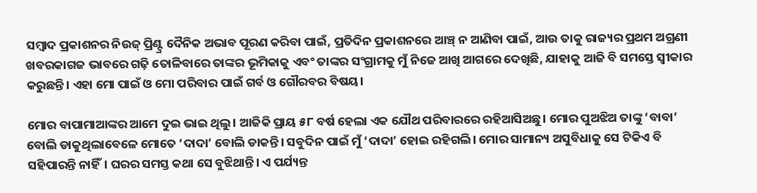ସମ୍ବାଦ ପ୍ରକାଶନର ନିଉଜ୍ ପ୍ରିଣ୍ଟ୍ର ଦୈନିକ ଅଭାବ ପୂରଣ କରିବା ପାଇଁ, ପ୍ରତିଦିନ ପ୍ରକାଶନରେ ଆଞ୍ଚ୍‌ ନ ଆଣିବା ପାଇଁ, ଆଉ ତାକୁ ରାଜ୍ୟର ପ୍ରଥମ ଅଗ୍ରଣୀ ଖବରକାଗଜ ଭାବରେ ଗଢ଼ି ତୋଳିବାରେ ତାଙ୍କର ଭୂମିକାକୁ ଏବଂ ତାଙ୍କର ସଂଗ୍ରାମକୁ ମୁଁ ନିଜେ ଆଖି ଆଗରେ ଦେଖିଛି, ଯାହାକୁ ଆଜି ବି ସମସ୍ତେ ସ୍ବୀକାର କରୁଛନ୍ତି। ଏହା ମୋ ପାଇଁ ଓ ମୋ ପରିବାର ପାଇଁ ଗର୍ବ ଓ ଗୌରବର ବିଷୟ।

ମୋର ବାପାମାଆଙ୍କର ଆମେ ଦୁଇ ଭାଇ ଥିଲୁ। ଆଜିକି ପ୍ରାୟ ୫୮ ବର୍ଷ ହେଲା ଏକ ଯୌଥ ପରିବାରରେ ରହିଆସିଅଛୁ। ମୋର ପୁଅଝିଅ ତାଙ୍କୁ ‘ବାବା’ ବୋଲି ଡାକୁଥିଲାବେଳେ ମୋତେ ‘ଦାଦା’ ବୋଲି ଡାକନ୍ତି। ସବୁଦିନ ପାଇଁ ମୁଁ ‘ଦାଦା’ ହୋଇ ରହିଗଲି। ମୋର ସାମାନ୍ୟ ଅସୁବିଧାକୁ ସେ ଟିକିଏ ବି ସହିପାରନ୍ତି ନାହିଁ। ଘରର ସମସ୍ତ କଥା ସେ ବୁଝିଥାନ୍ତି। ଏ ପର୍ଯ୍ୟନ୍ତ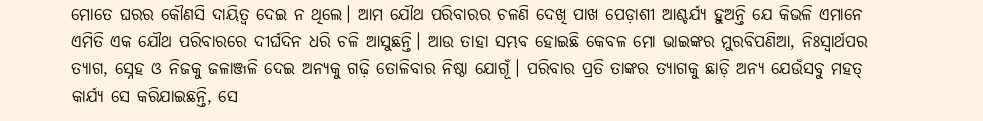ମୋତେ ଘରର କୌଣସି ଦାୟିତ୍ବ ଦେଇ ନ ଥିଲେ। ଆମ ଯୌଥ ପରିବାରର ଚଳଣି ଦେଖି ପାଖ ପେଡ଼ାଶୀ ଆଶ୍ଚର୍ଯ୍ୟ ହୁଅନ୍ତି ଯେ କିଭଳି ଏମାନେ ଏମିତି ଏକ ଯୌଥ ପରିବାରରେ ଦୀର୍ଘଦିନ ଧରି ଚଳି ଆସୁଛନ୍ତି। ଆଉ ତାହା ସମ୍ଭବ ହୋଇଛି କେବଳ ମୋ ଭାଇଙ୍କର ମୁରବିପଣିଆ, ନିଃସ୍ବାର୍ଥପର ତ୍ୟାଗ, ସ୍ନେହ ଓ ନିଜକୁ ଜଳାଞ୍ଜଳି ଦେଇ ଅନ୍ୟକୁ ଗଢ଼ି ତୋଳିବାର ନିଷ୍ଠା ଯୋଗୂଁ। ପରିବାର ପ୍ରତି ତାଙ୍କର ତ୍ୟାଗକୁ ଛାଡ଼ି ଅନ୍ୟ ଯେଉଁସବୁ ମହତ୍ କାର୍ଯ୍ୟ ସେ କରିଯାଇଛନ୍ତି, ସେ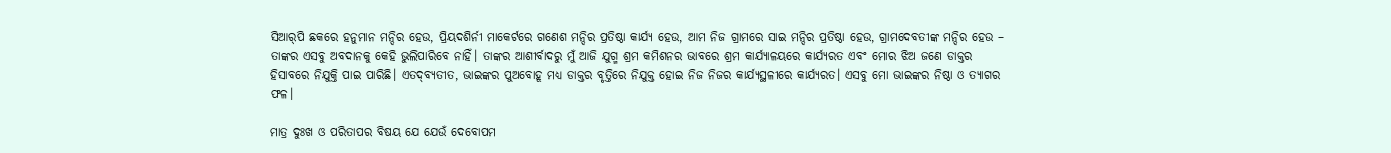ସିଆର୍‌ପି ଛକରେ ହନୁମାନ ମନ୍ଦିର ହେଉ, ପ୍ରିୟଦଶିର୍ନୀ ମାକେର୍ଟରେ ଗଣେଶ ମନ୍ଦିର ପ୍ରତିଷ୍ଠା କାର୍ଯ୍ୟ ହେଉ, ଆମ ନିଜ ଗ୍ରାମରେ ସାଇ ମନ୍ଦିର ପ୍ରତିଷ୍ଠା ହେଉ, ଗ୍ରାମଦେବତୀଙ୍କ ମନ୍ଦିର ହେଉ – ତାଙ୍କର ଏସବୁ ଅବଦାନକୁ କେହି ଭୁଲିପାରିବେ ନାହିଁ। ତାଙ୍କର ଆଶୀର୍ବାଦରୁ ମୁଁ ଆଜି ଯୁଗ୍ମ ଶ୍ରମ କମିଶନର ଭାବରେ ଶ୍ରମ କାର୍ଯ୍ୟାଳୟରେ କାର୍ଯ୍ୟରତ ଏବଂ ମୋର ଝିଅ ଜଣେ ଡାକ୍ତର ହିସାବରେ ନିଯୁକ୍ତି ପାଇ ପାରିଛି। ଏତଦ୍‌ବ୍ୟତୀତ, ଭାଇଙ୍କର ପୁଅବୋହୂ ମଧ୍ୟ ଡାକ୍ତର ବୃତ୍ତିରେ ନିଯୁକ୍ତ ହୋଇ ନିଜ ନିଜର କାର୍ଯ୍ୟସ୍ଥଳୀରେ କାର୍ଯ୍ୟରତ। ଏସବୁ ମୋ ଭାଇଙ୍କର ନିଷ୍ଠା ଓ ତ୍ୟାଗର ଫଳ।

ମାତ୍ର ଦୁଃଖ ଓ ପରିତାପର ବିଷୟ ଯେ ଯେଉଁ ଦେବୋପମ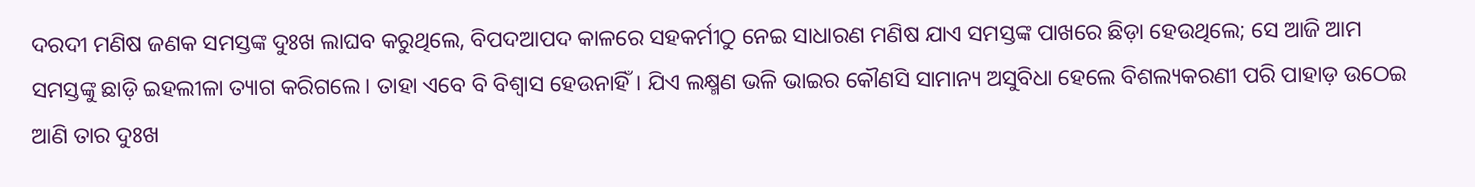ଦରଦୀ ମଣିଷ ଜଣକ ସମସ୍ତଙ୍କ ଦୁଃଖ ଲାଘବ କରୁଥିଲେ, ବିପଦଆପଦ କାଳରେ ସହକର୍ମୀଠୁ ନେଇ ସାଧାରଣ ମଣିଷ ଯାଏ ସମସ୍ତଙ୍କ ପାଖରେ ଛିଡ଼ା ହେଉଥିଲେ; ସେ ଆଜି ଆମ ସମସ୍ତଙ୍କୁ ଛାଡ଼ି ଇହଲୀଳା ତ୍ୟାଗ କରିଗଲେ। ତାହା ଏବେ ବି ବିଶ୍ବାସ ହେଉନାହିଁ। ଯିଏ ଲକ୍ଷ୍ମଣ ଭଳି ଭାଇର କୌଣସି ସାମାନ୍ୟ ଅସୁବିଧା ହେଲେ ବିଶଲ୍ୟକରଣୀ ପରି ପାହାଡ଼ ଉଠେଇ ଆଣି ତାର ଦୁଃଖ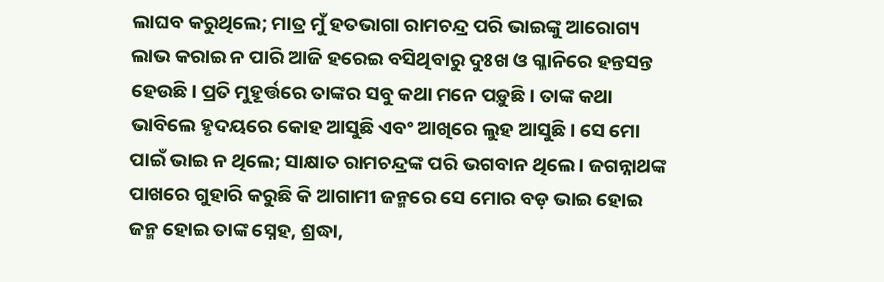ଲାଘବ କରୁଥିଲେ; ମାତ୍ର ମୁଁ ହତଭାଗା ରାମଚନ୍ଦ୍ର ପରି ଭାଇଙ୍କୁ ଆରୋଗ୍ୟ ଲାଭ କରାଇ ନ ପାରି ଆଜି ହରେଇ ବସିଥିବାରୁ ଦୁଃଖ ଓ ଗ୍ଳାନିରେ ହନ୍ତସନ୍ତ ହେଉଛି। ପ୍ରତି ମୁହୂର୍ତ୍ତରେ ତାଙ୍କର ସବୁ କଥା ମନେ ପଡ଼ୁଛି। ତାଙ୍କ କଥା ଭାବିଲେ ହୃଦୟରେ କୋହ ଆସୁଛି ଏବଂ ଆଖିରେ ଲୁହ ଆସୁଛି। ସେ ମୋ ପାଇଁ ଭାଇ ନ ଥିଲେ; ସାକ୍ଷାତ ରାମଚନ୍ଦ୍ରଙ୍କ ପରି ଭଗବାନ ଥିଲେ। ଜଗନ୍ନାଥଙ୍କ ପାଖରେ ଗୁହାରି କରୁଛି କି ଆଗାମୀ ଜନ୍ମରେ ସେ ମୋର ବଡ଼ ଭାଇ ହୋଇ ଜନ୍ମ ହୋଇ ତାଙ୍କ ସ୍ନେହ, ଶ୍ରଦ୍ଧା,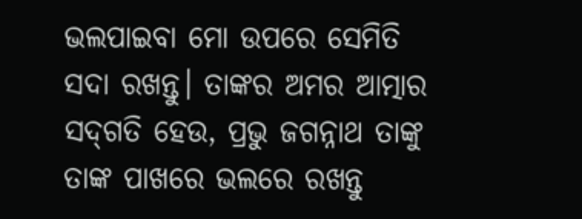ଭଲପାଇବା ମୋ ଉପରେ ସେମିତି ସଦା ରଖନ୍ତୁ। ତାଙ୍କର ଅମର ଆତ୍ମାର ସଦ୍‌ଗତି ହେଉ, ପ୍ରଭୁ ଜଗନ୍ନାଥ ତାଙ୍କୁ ତାଙ୍କ ପାଖରେ ଭଲରେ ରଖନ୍ତୁ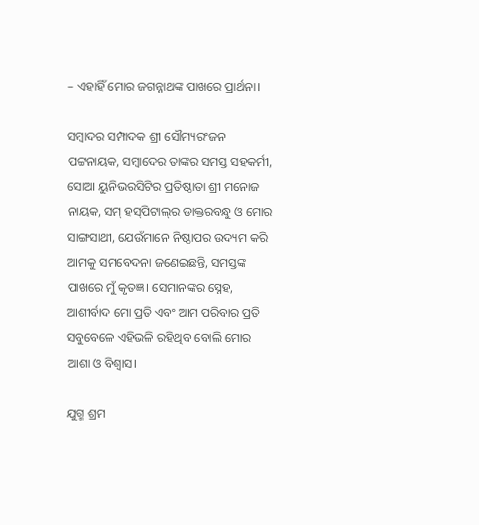– ଏହାହିଁ ମୋର ଜଗନ୍ନାଥଙ୍କ ପାଖରେ ପ୍ରାର୍ଥନା।

ସମ୍ବାଦର ସମ୍ପାଦକ ଶ୍ରୀ ସୌମ୍ୟରଂଜନ ପଟ୍ଟନାୟକ, ସମ୍ବାଦ‌େର ତାଙ୍କର ସମସ୍ତ ସହକର୍ମୀ, ସୋଆ ୟୁନିଭରସିଟିର ପ୍ରତିଷ୍ଠାତା ଶ୍ରୀ ମନୋଜ ନାୟକ, ସମ୍ ହସ୍‌ପିଟାଲ୍‌ର ଡାକ୍ତରବନ୍ଧୁ ଓ ମୋର ସାଙ୍ଗସାଥୀ, ଯେଉଁମାନେ ନିଷ୍ଠାପର ଉଦ୍ୟମ କରି ଆମକୁ ସମବେଦନା ଜଣେଇଛନ୍ତି, ସମସ୍ତଙ୍କ ପାଖରେ ମୁଁ କୃତଜ୍ଞ। ସେମାନଙ୍କର ସ୍ନେହ, ଆଶୀର୍ବାଦ ମୋ ପ୍ରତି ଏବଂ ଆମ ପରିବାର ପ୍ରତି ସବୁବେଳେ ଏହିଭଳି ରହିଥିବ ବୋଲି ମୋର ଆଶା ଓ ବିଶ୍ବାସ।

ଯୁଗ୍ମ ଶ୍ରମ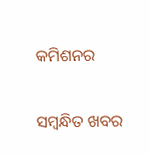କମିଶନର

ସମ୍ବନ୍ଧିତ ଖବର